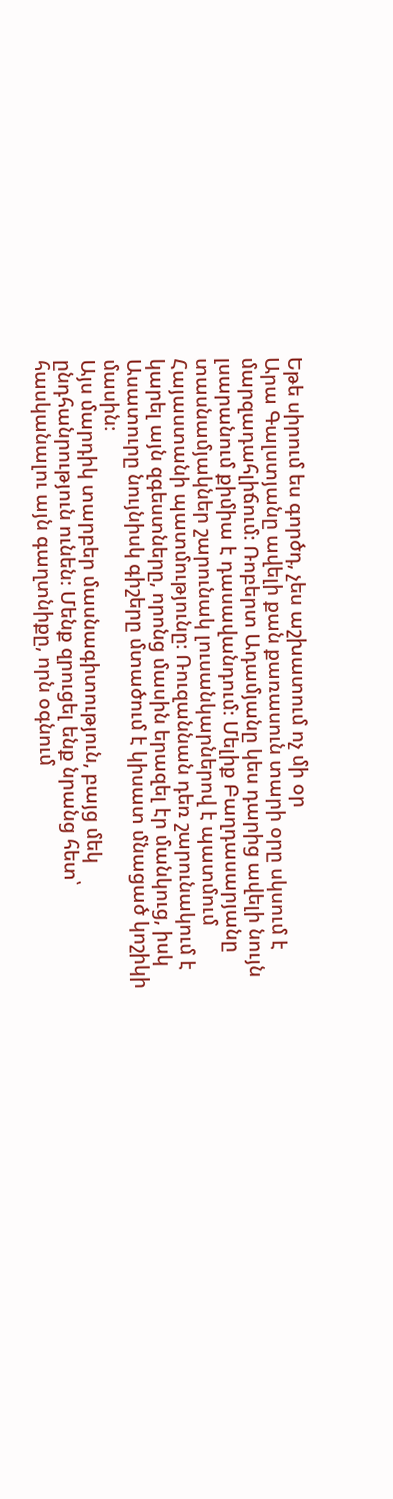Եթե սիրում ես գործդ, չես աշխատում ոչ մի օր
Արա Գալստյանը ավելի քան քառասուն տարի օրը սկսում է մարզադահլիճում։ Ռոբերտ Ադամյանը կես դարից ավելի նույն լսարանում քիմիա է դասավանդում։ Մելիք Բաղդասարյանը տասնամյակներ շարունակ լուսանկարներով է պատմում Հայաստանի պատմությունը։ Ռուզաննան դեռ շարունակում է կարել այն զգեստները, որոնց մասին երազել էր մանկուց, իսկ Ասատուրը նույնիսկ գիշերը մտածում է կիսատ մնացած կոշիկի մասին։
Այս մարդիկ տարբեր մասնագիտություն, բայց մեկ ընդհանրություն ունեն։ Մենք զրուցել ենք նրանց հետ՝ հասկանալու այն գաղտնիքը, որն օգնում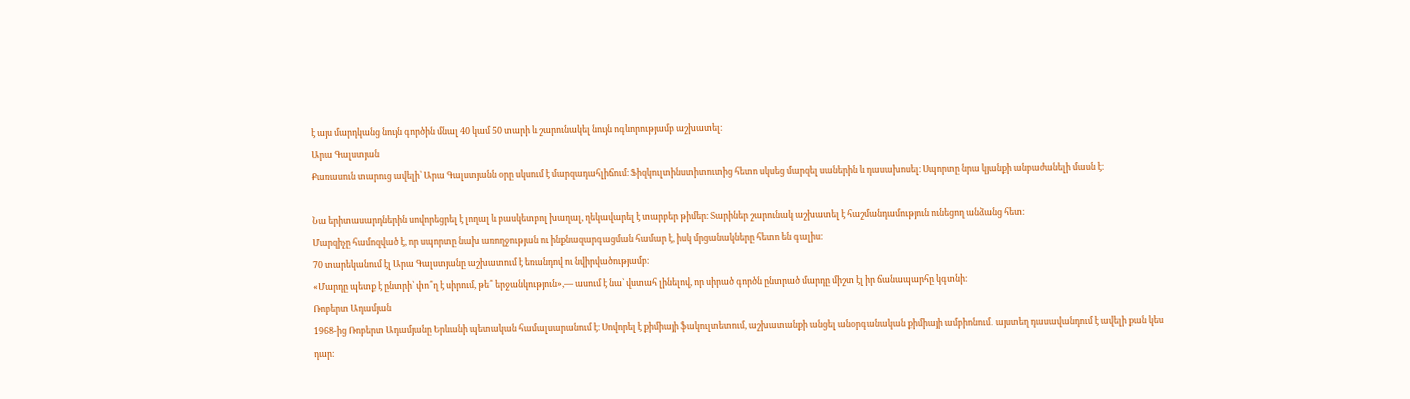է այս մարդկանց նույն գործին մնալ 40 կամ 50 տարի և շարունակել նույն ոգևորությամբ աշխատել։
Արա Գալստյան
Քառասուն տարուց ավելի՝ Արա Գալստյանն օրը սկսում է մարզադահլիճում։ Ֆիզկուլտինստիտուտից հետո սկսեց մարզել սաներին և դասախոսել։ Սպորտը նրա կյանքի անբաժանելի մասն է։

Նա երիտասարդներին սովորեցրել է լողալ և բասկետբոլ խաղալ, ղեկավարել է տարբեր թիմեր։ Տարիներ շարունակ աշխատել է հաշմանդամություն ունեցող անձանց հետ։
Մարզիչը համոզված է, որ սպորտը նախ առողջության ու ինքնազարգացման համար է, իսկ մրցանակները հետո են գալիս։
70 տարեկանում էլ Արա Գալստյանը աշխատում է եռանդով ու նվիրվածությամբ։
«Մարդը պետք է ընտրի՝ փո՞ղ է սիրում, թե՞ երջանկություն»,— ասում է նա՝ վստահ լինելով, որ սիրած գործն ընտրած մարդը միշտ էլ իր ճանապարհը կգտնի։
Ռոբերտ Ադամյան
1968-ից Ռոբերտ Ադամյանը Երևանի պետական համալսարանում է։ Սովորել է քիմիայի ֆակուլտետում, աշխատանքի անցել անօրգանական քիմիայի ամբիոնում․ այստեղ դասավանդում է ավելի քան կես դար։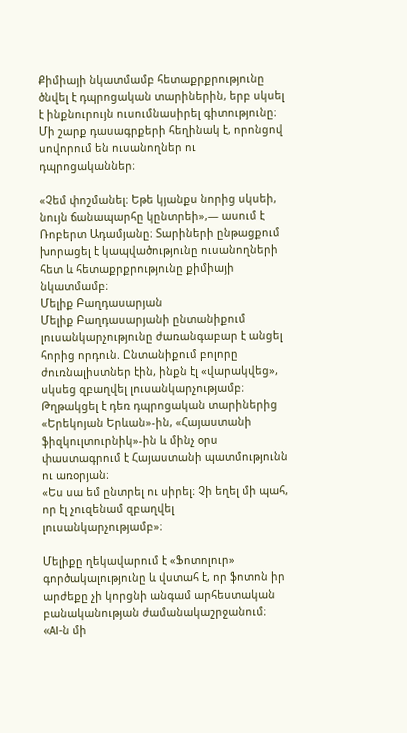Քիմիայի նկատմամբ հետաքրքրությունը ծնվել է դպրոցական տարիներին, երբ սկսել է ինքնուրույն ուսումնասիրել գիտությունը։ Մի շարք դասագրքերի հեղինակ է, որոնցով սովորում են ուսանողներ ու դպրոցականներ։

«Չեմ փոշմանել։ Եթե կյանքս նորից սկսեի, նույն ճանապարհը կընտրեի»,— ասում է Ռոբերտ Ադամյանը։ Տարիների ընթացքում խորացել է կապվածությունը ուսանողների հետ և հետաքրքրությունը քիմիայի նկատմամբ։
Մելիք Բաղդասարյան
Մելիք Բաղդասարյանի ընտանիքում լուսանկարչությունը ժառանգաբար է անցել հորից որդուն. Ընտանիքում բոլորը ժուռնալիստներ էին, ինքն էլ «վարակվեց», սկսեց զբաղվել լուսանկարչությամբ։
Թղթակցել է դեռ դպրոցական տարիներից «Երեկոյան Երևան»-ին, «Հայաստանի ֆիզկուլտուրնիկ»-ին և մինչ օրս փաստագրում է Հայաստանի պատմությունն ու առօրյան։
«Ես սա եմ ընտրել ու սիրել։ Չի եղել մի պահ, որ էլ չուզենամ զբաղվել լուսանկարչությամբ»։

Մելիքը ղեկավարում է «Ֆոտոլուր» գործակալությունը և վստահ է, որ ֆոտոն իր արժեքը չի կորցնի անգամ արհեստական բանականության ժամանակաշրջանում։
«AI-ն մի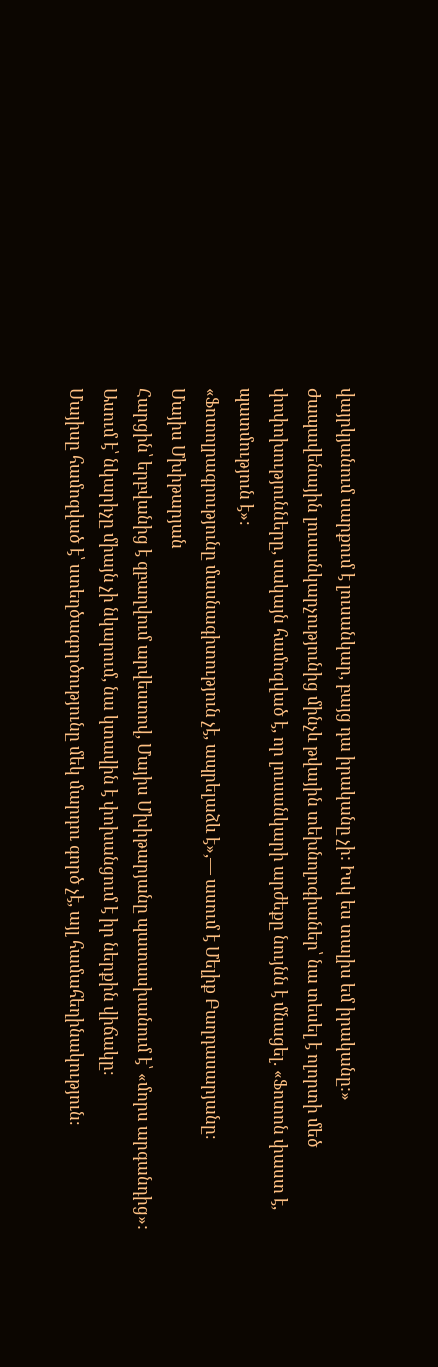վայրկյանում սարքում է լուսանկար, բայց դա իրականը չի: Իսկ ես տալիս եմ իրականը:»
Ժապավենային լուսանկարչությունից մինչև թվային տեխնոլոգիաներ՝ նա տեսել է ոլորտի մեծ փոփոխությունները, սակայն համոզված է, որ լուսանկարի արժեքը նույնն է մնացել. «Ֆոտոն փաստ է, պատմություն է»։
«Ֆոտոլրագրությունը մասնագիտություն չէ, ապրելաձև է»,— ասում է Մելիք Բաղդասարյանը։
Մայիս Մխիթարյան
Հարցին՝ երբվանից է զբաղվում արվեստով, Մայիս Մխիթարյանը պատասխանում է՝ «մորս արգանդից»:
Ասում է՝ նկարիչը միայն չի նկարում, նա կտավին է փոխանցում է իր ներքին վիճակը։
Մայիսը համոզված է՝ ստեղծագործությունը մեկ մարդու գործ չէ, այլ համահեղինակություն։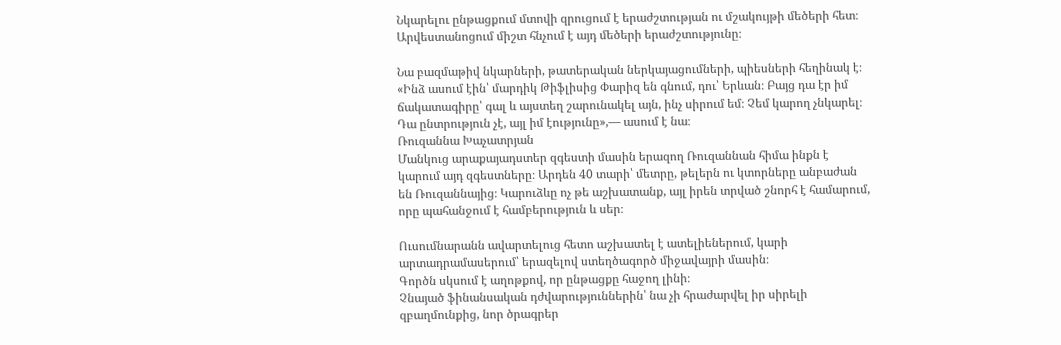Նկարելու ընթացքում մտովի զրուցում է երաժշտության ու մշակույթի մեծերի հետ։ Արվեստանոցում միշտ հնչում է այդ մեծերի երաժշտությունը։

Նա բազմաթիվ նկարների, թատերական ներկայացումների, պիեսների հեղինակ է։
«Ինձ ասում էին՝ մարդիկ Թիֆլիսից Փարիզ են գնում, դու՝ Երևան։ Բայց դա էր իմ ճակատագիրը՝ գալ և այստեղ շարունակել այն, ինչ սիրում եմ։ Չեմ կարող չնկարել։ Դա ընտրություն չէ, այլ իմ էությունը»,— ասում է նա։
Ռուզաննա Խաչատրյան
Մանկուց արաքայադստեր զգեստի մասին երազող Ռուզաննան հիմա ինքն է կարում այդ զգեստները։ Արդեն 40 տարի՝ մետրը, թելերն ու կտորները անբաժան են Ռուզաննայից։ Կարուձևը ոչ թե աշխատանք, այլ իրեն տրված շնորհ է համարում, որը պահանջում է համբերություն և սեր։

Ուսումնարանն ավարտելուց հետո աշխատել է ատելիեներում, կարի արտադրամասերում՝ երազելով ստեղծագործ միջավայրի մասին։
Գործն սկսում է աղոթքով, որ ընթացքը հաջող լինի։
Չնայած ֆինանսական դժվարություններին՝ նա չի հրաժարվել իր սիրելի զբաղմունքից, նոր ծրագրեր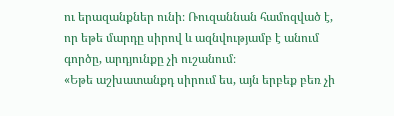ու երազանքներ ունի։ Ռուզաննան համոզված է, որ եթե մարդը սիրով և ազնվությամբ է անում գործը, արդյունքը չի ուշանում։
«Եթե աշխատանքդ սիրում ես, այն երբեք բեռ չի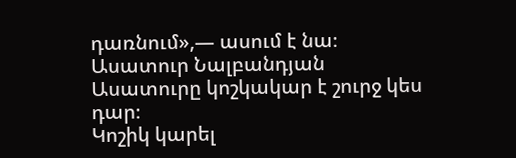դառնում»,— ասում է նա։
Ասատուր Նալբանդյան
Ասատուրը կոշկակար է շուրջ կես դար։
Կոշիկ կարել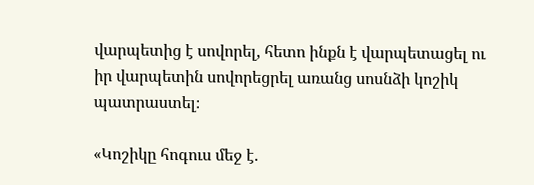վարպետից է սովորել, հետո ինքն է վարպետացել ու իր վարպետին սովորեցրել առանց սոսնձի կոշիկ պատրաստել։

«Կոշիկը հոգուս մեջ է.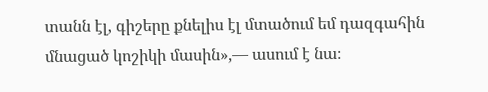տանն էլ, գիշերը քնելիս էլ մտածում եմ դազգահին մնացած կոշիկի մասին»,— ասում է նա։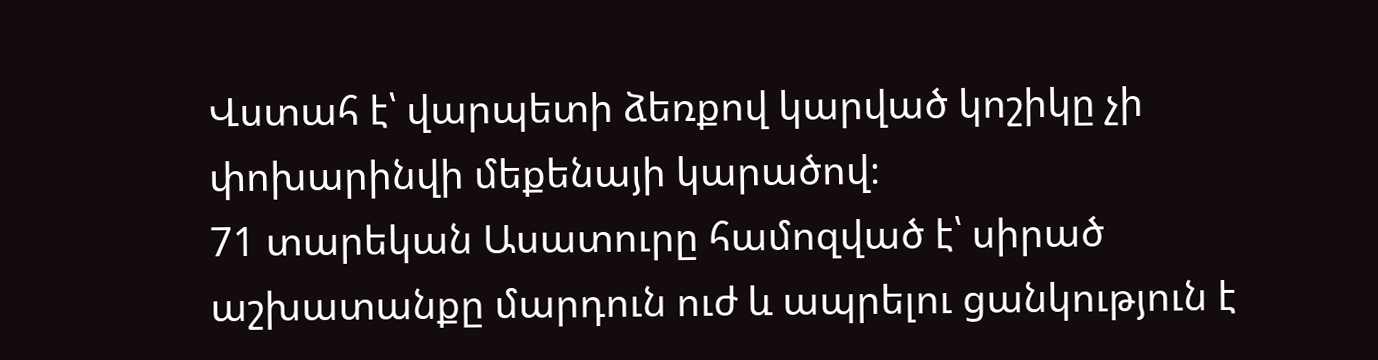Վստահ է՝ վարպետի ձեռքով կարված կոշիկը չի փոխարինվի մեքենայի կարածով։
71 տարեկան Ասատուրը համոզված է՝ սիրած աշխատանքը մարդուն ուժ և ապրելու ցանկություն է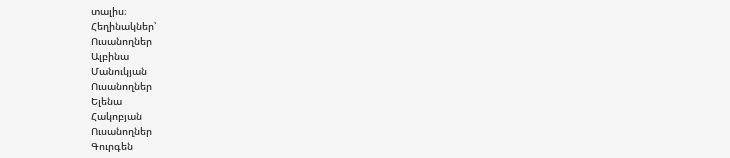տալիս։
Հեղինակներ՝
Ուսանողներ
Ալբինա
Մանուկյան
Ուսանողներ
Ելենա
Հակոբյան
Ուսանողներ
Գուրգեն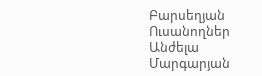Բարսեղյան
Ուսանողներ
Անժելա
Մարգարյան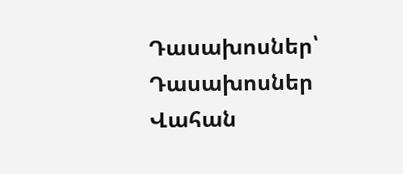Դասախոսներ՝
Դասախոսներ
Վահան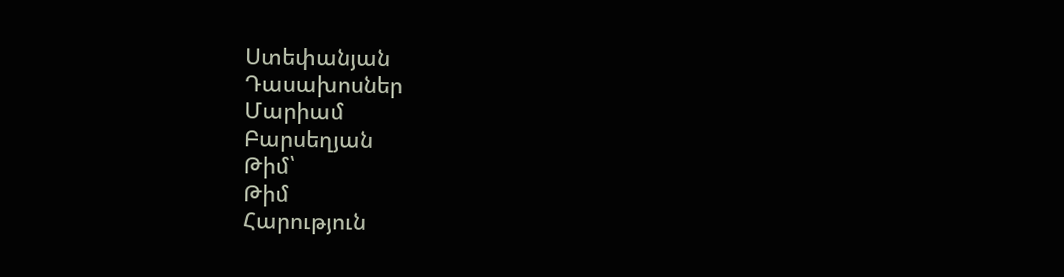Ստեփանյան
Դասախոսներ
Մարիամ
Բարսեղյան
Թիմ՝
Թիմ
Հարություն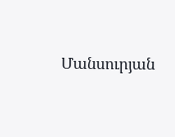Մանսուրյան